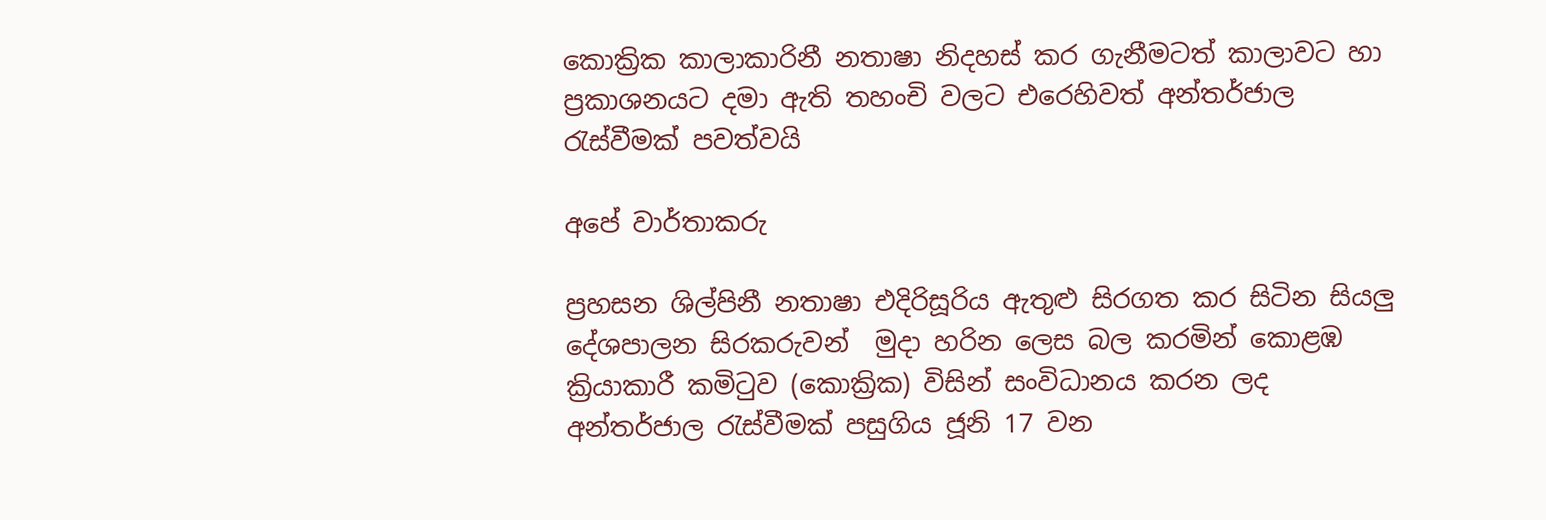කොක්‍රික කාලාකාරිනී නතාෂා නිදහස් කර ගැනීමටත් කාලාවට හා ප්‍රකාශනයට දමා ඇති තහංචි වලට එරෙහිවත් අන්තර්ජාල රැස්වීමක් පවත්වයි

අපේ වාර්තාකරු

ප්‍රහසන ශිල්පිනී නතාෂා එදිරිසූරිය ඇතුළු සිරගත කර සිටින සියලු දේශපාලන සිරකරුවන්  මුදා හරින ලෙස බල කරමින් කොළඹ ක්‍රියාකාරී කමිටුව (කොක්‍රික) විසින් සංවිධානය කරන ලද අන්තර්ජාල රැස්වීමක් පසුගිය ජූනි 17 වන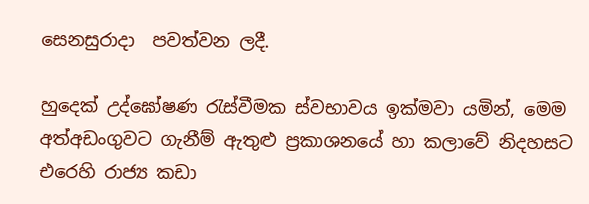සෙනසුරාදා  පවත්වන ලදී.

හුදෙක් උද්ඝෝෂණ රැස්වීමක ස්වභාවය ඉක්මවා යමින්, මෙම අත්අඩංගුවට ගැනීම් ඇතුළු ප්‍රකාශනයේ හා කලාවේ නිදහසට එරෙහි රාජ්‍ය කඩා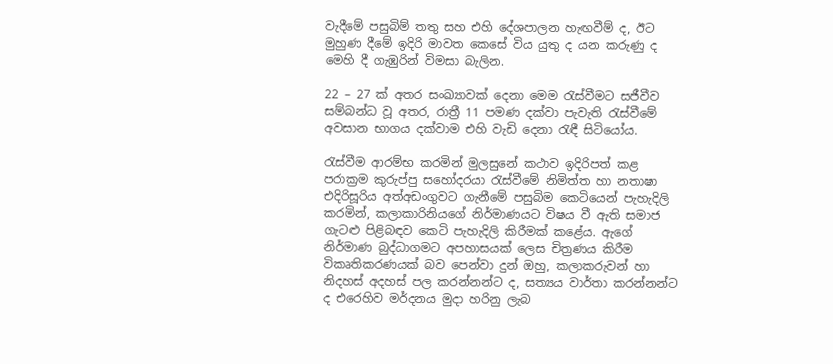වැදීමේ පසුබිම් තතු සහ එහි දේශපාලන හැඟවීම් ද, ඊට මුහුණ දීමේ ඉදිරි මාවත කෙසේ විය යුතු ද යන කරුණු ද මෙහි දී ගැඹුරින් විමසා බැලින.

22 – 27 ක් අතර සංඛ්‍යාවක් දෙනා මෙම රැස්වීමට සජීවීව සම්බන්ධ වූ අතර, රාත්‍රී 11 පමණ දක්වා පැවැති රැස්වීමේ අවසාන භාගය දක්වාම එහි වැඩි දෙනා රැඳී සිටියෝය.

රැස්වීම ආරම්භ කරමින් මුලසුනේ කථාව ඉදිරිපත් කළ පරාක්‍රම කුරුප්පු සහෝදරයා රැස්වීමේ නිමිත්ත හා නතාෂා එදිරිසූරිය අත්අඩංගුවට ගැනීමේ පසුබිම කෙටියෙන් පැහැදිලි කරමින්, කලාකාරිනියගේ නිර්මාණයට විෂය වී ඇති සමාජ ගැටළු පිළිබඳව කෙටි පැහැදිලි කිරීමක් කළේය. ඇගේ නිර්මාණ බුද්ධාගමට අපහාසයක් ලෙස චිත්‍රණය කිරීම විකෘතිකරණයක් බව පෙන්වා දුන් ඔහු, කලාකරුවන් හා නිදහස් අදහස් පල කරන්නන්ට ද, සත්‍යය වාර්තා කරන්නන්ට ද එරෙහිව මර්දනය මුදා හරිනු ලැබ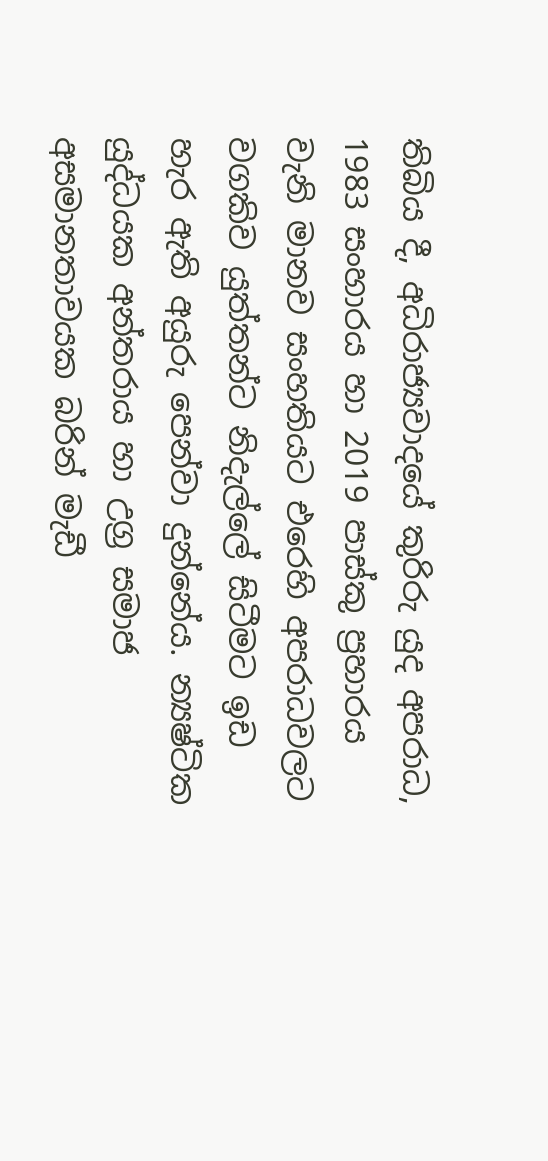තිබිය දී, අධිරාජ්‍යවාදයේ කුරිරු යුද අපරාධ, 1983 සංහාරය හා 2019 පාස්කු ප්‍රහාරය වැනි මානව සංහතියට එරෙහි අපරාධවලට වගකිව යුත්තන්ට නිදැල්ලේ සිටීමට ඉඩ හැර ඇති අයුරු පෙන්වා දුන්නේය. න්‍යෂ්ටික යුද්ධයක අන්තරාය හා උග්‍ර සමාජ අසමානතාවයක බරින් මැඩී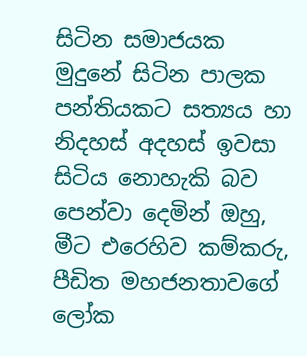සිටින සමාජයක මුදුනේ සිටින පාලක පන්තියකට සත්‍යය හා නිදහස් අදහස් ඉවසා සිටිය නොහැකි බව පෙන්වා දෙමින් ඔහු, මීට එරෙහිව කම්කරු, පීඩිත මහජනතාවගේ ලෝක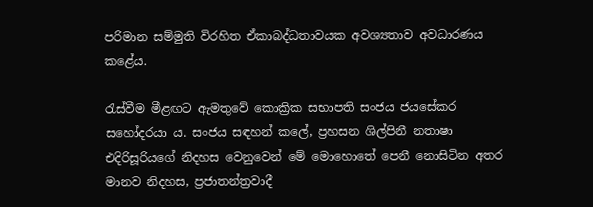පරිමාන සම්මුති විරහිත ඒකාබද්ධතාවයක අවශ්‍යතාව අවධාරණය කළේය.

රැස්වීම මීළඟට ඇමතුවේ කොක්‍රික සභාපති සංජය ජයසේකර සහෝදරයා ය. සංජය සඳහන් කලේ, ප්‍රහසන ශිල්පිනී නතාෂා එදිරිසූරියගේ නිදහස වෙනුවෙන් මේ මොහොතේ පෙනී නොසිටින අතර මානව නිදහස, ප්‍රජාතන්ත්‍රවාදී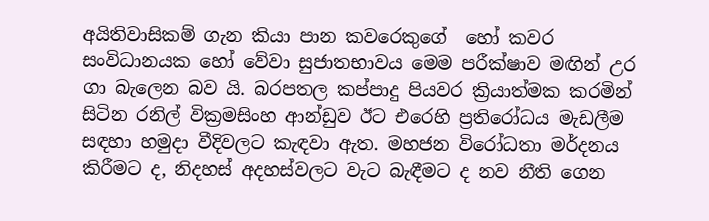අයිතිවාසිකම් ගැන කියා පාන කවරෙකුගේ  හෝ කවර සංවිධානයක හෝ වේවා සුජාතභාවය මෙම පරීක්ෂාව මඟින් උර ගා බැලෙන බව යි. බරපතල කප්පාදු පියවර ක්‍රියාත්මක කරමින් සිටින රනිල් වික්‍රමසිංහ ආන්ඩුව ඊට එරෙහි ප්‍රතිරෝධය මැඩලීම සඳහා හමුදා වීදිවලට කැඳවා ඇත. මහජන විරෝධතා මර්දනය කිරීමට ද, නිදහස් අදහස්වලට වැට බැඳීමට ද නව නීති ගෙන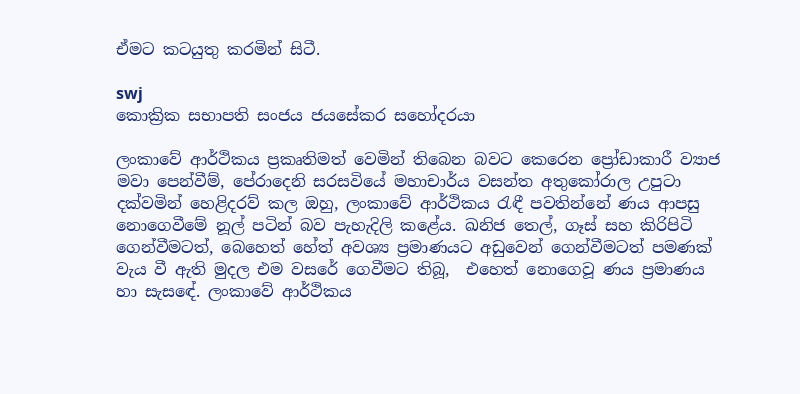ඒමට කටයුතු කරමින් සිටී.

swj
කොක්‍රික සභාපති සංජය ජයසේකර සහෝදරයා

ලංකාවේ ආර්ථිකය ප්‍රකෘතිමත් වෙමින් තිබෙන බවට කෙරෙන ප්‍රෝඩාකාරී ව්‍යාජ මවා පෙන්වීම්, පේරාදෙනි සරසවියේ මහාචාර්ය වසන්ත අතුකෝරාල උපුටා දක්වමින් හෙළිදරව් කල ඔහු, ලංකාවේ ආර්ථිකය රැඳී පවතින්නේ ණය ආපසු නොගෙවීමේ නූල් පටින් බව පැහැදිලි කළේය. ඛනිජ තෙල්, ගෑස් සහ කිරිපිටි ගෙන්වීමටත්, බෙහෙත් හේත් අවශ්‍ය ප්‍රමාණයට අඩුවෙන් ගෙන්වීමටත් පමණක් වැය වී ඇති මුදල එම වසරේ ගෙවීමට තිබූ,  එහෙත් නොගෙවූ ණය ප්‍රමාණය හා සැසඳේ. ලංකාවේ ආර්ථිකය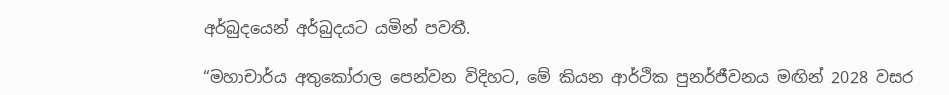අර්බුදයෙන් අර්බුදයට යමින් පවතී.

“මහාචාර්ය අතුකෝරාල පෙන්වන විදිහට, මේ කියන ආර්ථික පුනර්ජීවනය මඟින් 2028 වසර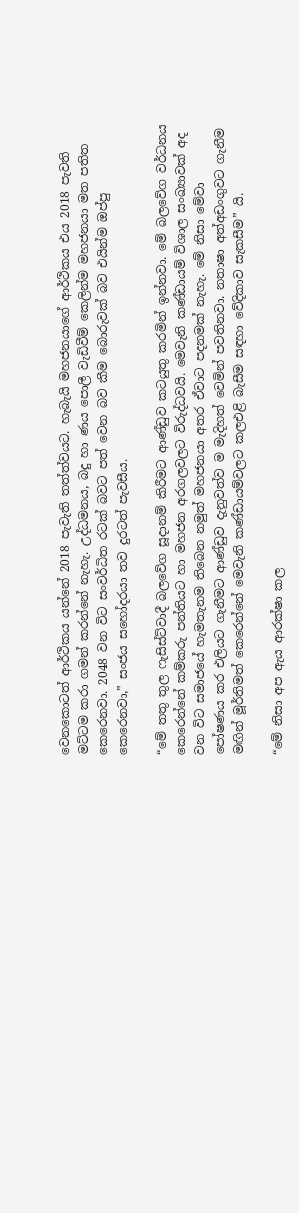වෙනකොටත් ආර්ථිකය යන්නේ 2018 පැවැති තත්ත්වයට. හැබැයි මහජනයාගේ ආර්ථිකය එය 2018 පැවති මට්ටම කරා ගමන් කරන්නේ නැහැ. උද්ධමනය, බදු හා ණය පොලී වැඩිවීම් කෙලින්ම මහජනයා මත පතිත කෙරෙනවා. 2048 වන විට සංවර්ධිත රටක් බවට පත් වෙන බව කීම බොරුවක් බව එයින්ම ඔප්පු කෙරෙනවා,” සංජය සහෝදරයා තව දුරටත් පැවසීය.

“මේ තතු තුල ෆැසිස්ට්වාදී බලවේග සූදානම් කිරීමට ආණ්ඩුව කටයුතු කරමින් ඉන්නවා. මේ බලවේග වර්ධනය කෙරෙන්නේ කම්කරු පන්තියට හා මහජන අරගලවලට විරුද්ධවයි. මෙවැනි කණ්ඩායම් විශාල සංඛ්‍යාවක් අද වන විට සමාජයේ හැමතැනම තිබෙන නමුත් මහජනයා අතර ඒවාට පදනමක් නැහැ. මේ නිසා මේවා පෝෂණය කර එලියට ගැනීමට ආණ්ඩුව දැනුවත්ව ම මැදිහත් වෙමින් පවතිනවා. නතාෂා අත්අඩංගුවට ගැනීම මඟින් මූර්තිමත් කෙරෙන්නේ මෙවැනි කණ්ඩායම්වලට කලඑළි බැසීම සඳහා වේදිකාව සැකසීම” යි.

“මේ නිසා අප ඇය ආරක්ෂා කල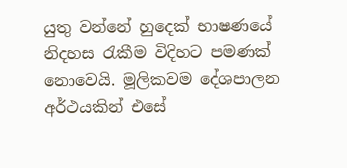යුතු වන්නේ හුදෙක් භාෂණයේ නිදහස රැකීම විදිහට පමණක් නොවෙයි. මූලිකවම දේශපාලන අර්ථයකින් එසේ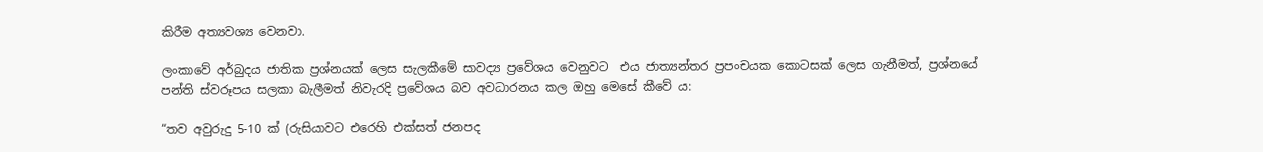කිරීම අත්‍යවශ්‍ය වෙනවා.

ලංකාවේ අර්බුදය ජාතික ප්‍රශ්නයක් ලෙස සැලකීමේ සාවද්‍ය ප්‍රවේශය වෙනුවට  එය ජාත්‍යන්තර ප්‍රපංචයක කොටසක් ලෙස ගැනීමත්, ප්‍රශ්නයේ පන්ති ස්වරූපය සලකා බැලීමත් නිවැරදි ප්‍රවේශය බව අවධාරනය කල ඔහු මෙසේ කීවේ ය:

“තව අවුරුදු 5-10 ක් (රුසියාවට එරෙහි එක්සත් ජනපද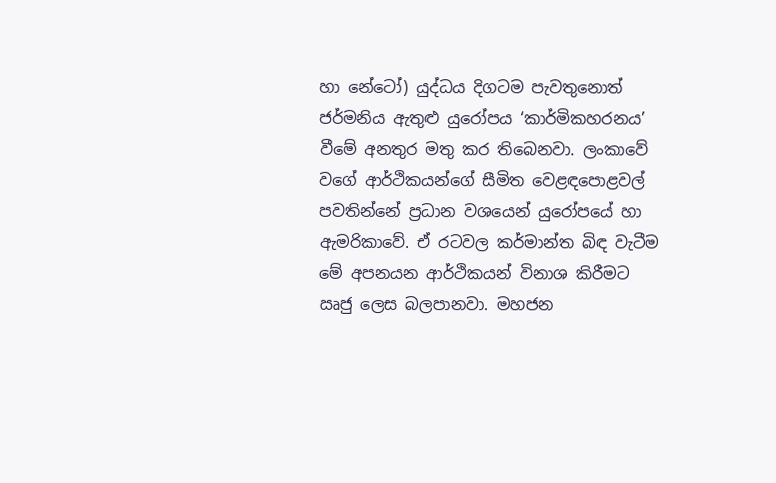හා නේටෝ) යුද්ධය දිගටම පැවතුනොත් ජර්මනිය ඇතුළු යුරෝපය ‘කාර්මිකහරනය’ වීමේ අනතුර මතු කර තිබෙනවා. ලංකාවේ වගේ ආර්ථිකයන්ගේ සීමිත වෙළඳපොළවල් පවතින්නේ ප්‍රධාන වශයෙන් යුරෝපයේ හා ඇමරිකාවේ. ඒ රටවල කර්මාන්ත බිඳ වැටීම මේ අපනයන ආර්ථිකයන් විනාශ කිරීමට ඍජු ලෙස බලපානවා. මහජන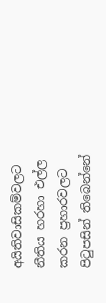අයිතිවාසිකම්වලට නීතිය හරහා එල්ල කරන ප්‍රහාරවලට පිටුපසින් තිබෙන්නේ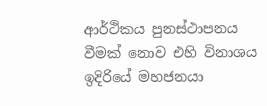ආර්ථිකය පුනස්ථාපනය වීමක් නොව එහි විනාශය ඉදිරියේ මහජනයා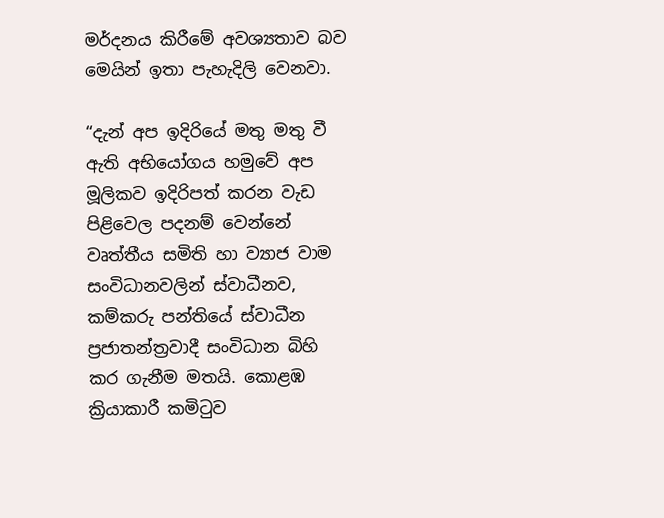මර්දනය කිරීමේ අවශ්‍යතාව බව මෙයින් ඉතා පැහැදිලි වෙනවා.

“දැන් අප ඉදිරියේ මතු මතු වී ඇති අභියෝගය හමුවේ අප මූලිකව ඉදිරිපත් කරන වැඩ පිළිවෙල පදනම් වෙන්නේ වෘත්තීය සමිති හා ව්‍යාජ වාම සංවිධානවලින් ස්වාධීනව, කම්කරු පන්තියේ ස්වාධීන ප්‍රජාතන්ත්‍රවාදී සංවිධාන බිහි කර ගැනීම මතයි. කොළඹ ක්‍රියාකාරී කමිටුව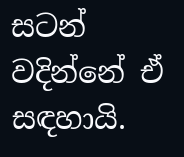සටන් වදින්නේ ඒ සඳහායි.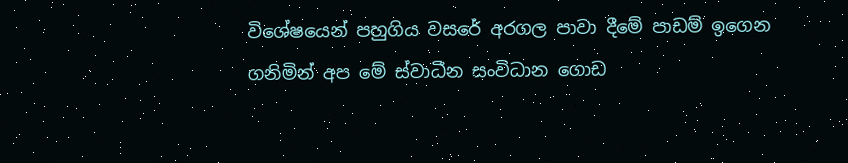විශේෂයෙන් පහුගිය වසරේ අරගල පාවා දීමේ පාඩම් ඉගෙන ගනිමින් අප මේ ස්වාධීන සංවිධාන ගොඩ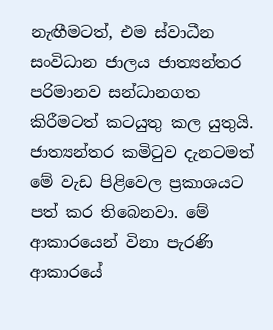නැඟීමටත්, එම ස්වාධීන සංවිධාන ජාලය ජාත්‍යන්තර පරිමානව සන්ධානගත කිරීමටත් කටයුතු කල යුතුයි. ජාත්‍යන්තර කමිටුව දැනටමත් මේ වැඩ පිළිවෙල ප්‍රකාශයට පත් කර තිබෙනවා. මේ ආකාරයෙන් විනා පැරණි ආකාරයේ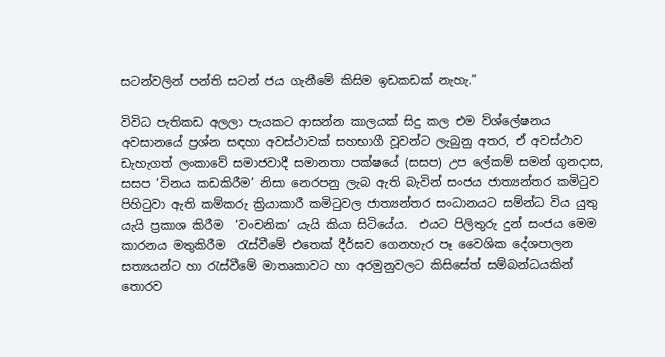සටන්වලින් පන්ති සටන් ජය ගැනීමේ කිසිම ඉඩකඩක් නැහැ.”

විවිධ පැතිකඩ අලලා පැයකට ආසන්න කාලයක් සිදු කල එම ව්ශ්ලේෂනය අවසානයේ ප්‍රශ්න සඳහා අවස්ථාවක් සහභාගී වූවන්ට ලැබුනු අතර, ඒ අවස්ථාව ඩැහැගත් ලංකාවේ සමාජවාදී සමානතා පක්ෂයේ (සසප) උප ලේකම් සමන් ගුනදාස, සසප ‘විනය කඩකිරීම’ නිසා නෙරපනු ලැබ ඇති බැවින් සංජය ජාත්‍යන්තර කමිටුව පිහිටුවා ඇති කම්කරු ක්‍රියාකාරී කමිටුවල ජාත්‍යන්තර සංධානයට සම්න්ධ විය යුතු යැයි ප්‍රකාශ කිරීම  ‘වංචනික’ යැයි කියා සිටියේය.  එයට පිලිතුරු දුන් සංජය මෙම කාරනය මතුකිරීම  රැස්වීමේ එතෙක් දීර්ඝව ගෙනහැර පෑ වෛශික දේශපාලන සත්‍යයන්ට හා රැස්වීමේ මාතෘකාවට හා අරමුනුවලට කිසිසේත් සම්බන්ධයකින් තොරව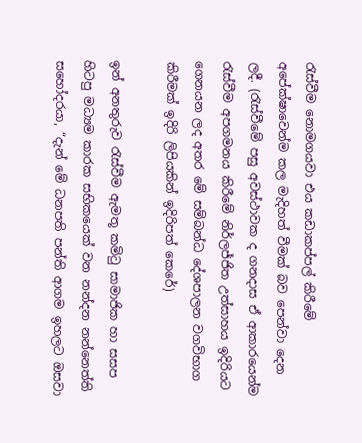රැස්වීම නොමගයවා එය කඩාකප්පල් කිරීමේ අපේක්ෂාවෙන්ම කල මැදිහත් වීමක් බව පෙන්වා දෙන ලදී. (රැස්වීමේ පසු අවස්ථාවක ද ගනදාස ඒ ආකාරයෙන්ම රැස්වීම අපගමනය කිරීමේ නිර්ලජ්ජිත උත්සාහය ඉදිරියට ගෙනයන ලද අතර මේ සම්බන්ධ දේශපාලන වගවිභාග කිරීමක් ඉදිරි ලිපියකින් ඉදිරිපත් කෙරේ)

ඉන් අනතුරුව රැස්වීම ඇමතූ කමිටු සාමාජික හා සසප හිටපු මධ්‍යම කාරක සභිකයෙක් වන නන්දන නන්නෙත්ති සහෝදරයා, “දැන් මේ ධනපති පන්ති ආගම ඉහලට ඔසවා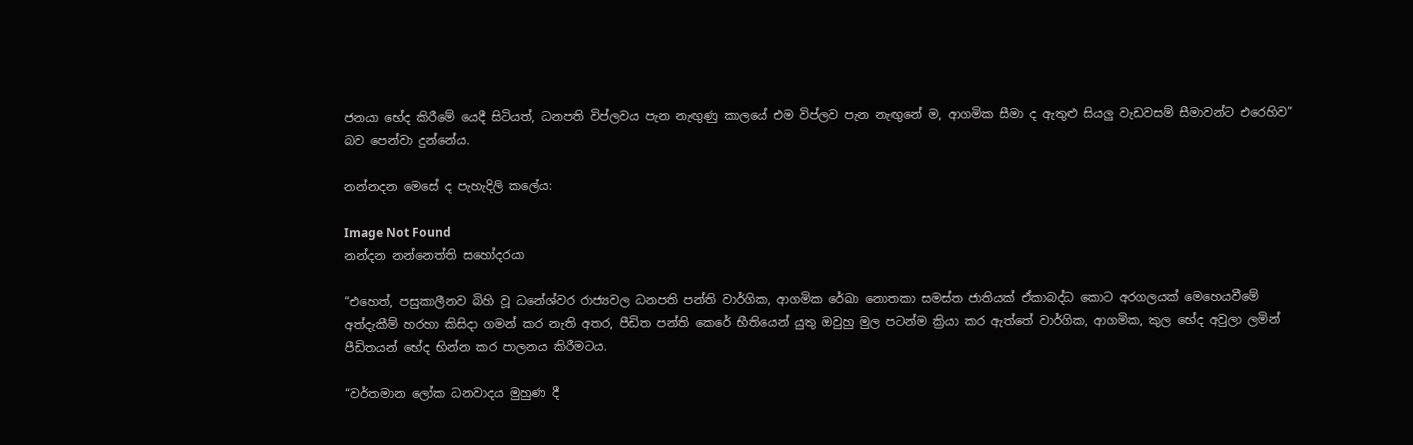ජනයා භේද කිරීමේ යෙදී සිටියත්, ධනපති විප්ලවය පැන නැඟුණු කාලයේ එම විප්ලව පැන නැඟුනේ ම, ආගමික සීමා ද ඇතුළු සියලු වැඩවසම් සීමාවන්ට එරෙහිව” බව පෙන්වා දුන්නේය.

නන්නදන මෙසේ ද පැහැදිලි කලේය:

Image Not Found
නන්දන නන්නෙත්ති සහෝදරයා

“එහෙත්, පසුකාලීනව බිහි වූ ධනේශ්වර රාජ්‍යවල ධනපති පන්ති වාර්ගික, ආගමික රේඛා නොතකා සමස්ත ජාතියක් ඒකාබද්ධ කොට අරගලයක් මෙහෙයවීමේ අත්දැකීම් හරහා කිසිදා ගමන් කර නැති අතර, පීඩිත පන්ති කෙරේ භීතියෙන් යුතු ඔවුහු මුල පටන්ම ක්‍රියා කර ඇත්තේ වාර්ගික, ආගමික, කුල භේද අවුලා ලමින් පීඩිතයන් භේද භින්න කර පාලනය කිරීමටය.

“වර්තමාන ලෝක ධනවාදය මුහුණ දී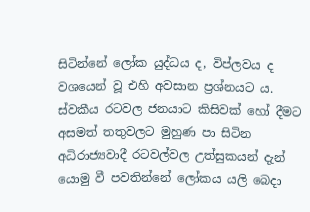සිටින්නේ ලෝක යුද්ධය ද, විප්ලවය ද වශයෙන් වූ එහි අවසාන ප්‍රශ්නයට ය. ස්වකීය රටවල ජනයාට කිසිවක් හෝ දීමට අසමත් තතුවලට මුහුණ පා සිටින අධිරාජ්‍යවාදී රටවල්වල උත්සුකයන් දැන් යොමු වී පවතින්නේ ලෝකය යලි බෙදා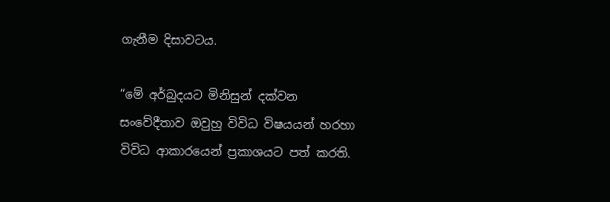ගැනීම දිසාවටය.

“මේ අර්බුදයට මිනිසුන් දක්වන සංවේදීතාව ඔවුහු විවිධ විෂයයන් හරහා විවිධ ආකාරයෙන් ප්‍රකාශයට පත් කරති.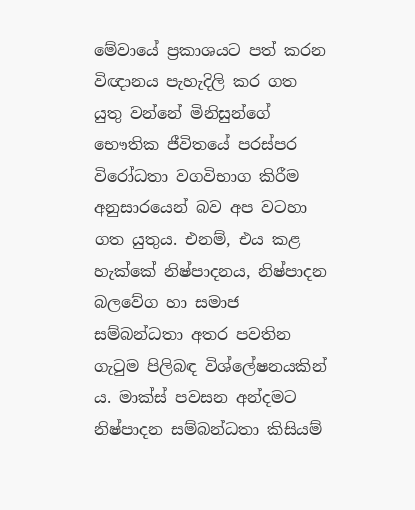මේවායේ ප්‍රකාශයට පත් කරන විඥානය පැහැදිලි කර ගත යුතු වන්නේ මිනිසුන්ගේ භෞතික ජීවිතයේ පරස්පර විරෝධතා වගවිභාග කිරීම අනුසාරයෙන් බව අප වටහා ගත යුතුය. එනම්, එය කළ හැක්කේ නිෂ්පාදනය, නිෂ්පාදන බලවේග හා සමාජ සම්බන්ධතා අතර පවතින ගැටුම පිලිබඳ විශ්ලේෂනයකින් ය. මාක්ස් පවසන අන්දමට නිෂ්පාදන සම්බන්ධතා කිසියම්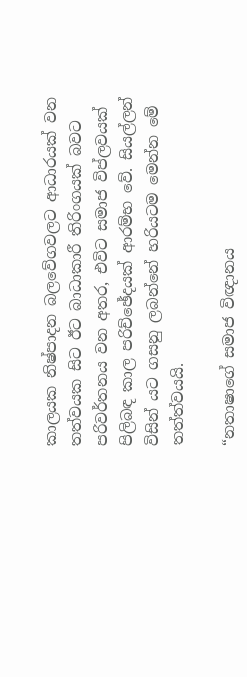කාලයක නිෂ්පාදන බලවේගවලට ආධාරයක් වන තත්වයක සිට ඊට බාධාකාරී තිරිංගයක් බවට පරිවර්තනය වන අතර, එවිට සමාජ විප්ලවයක් පිලිබඳ කාල පරිච්ඡේදයක් ආරම්භ වේ. සියල්ලන් විසින් යට ගසනු ලබන්නේ හරියටම මෙන්න මේ තත්ත්වයයි.

“නතාෂාගේ සමාජ විඥානය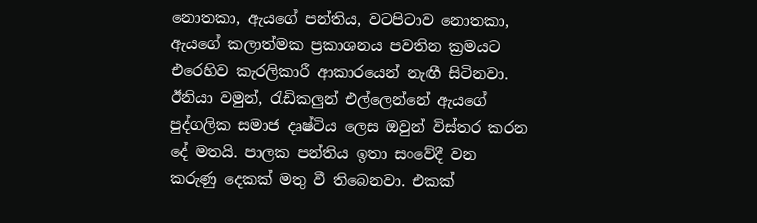නොතකා, ඇයගේ පන්තිය, වටපිටාව නොතකා, ඇයගේ කලාත්මක ප්‍රකාශනය පවතින ක්‍රමයට එරෙහිව කැරලිකාරී ආකාරයෙන් නැඟී සිටිනවා. ඊනියා වමුන්, රැඩිකලුන් එල්ලෙන්නේ ඇයගේ පුද්ගලික සමාජ දෘෂ්ටිය ලෙස ඔවුන් විස්තර කරන දේ මතයි. පාලක පන්තිය ඉතා සංවේදී වන කරුණු දෙකක් මතු වී තිබෙනවා. එකක්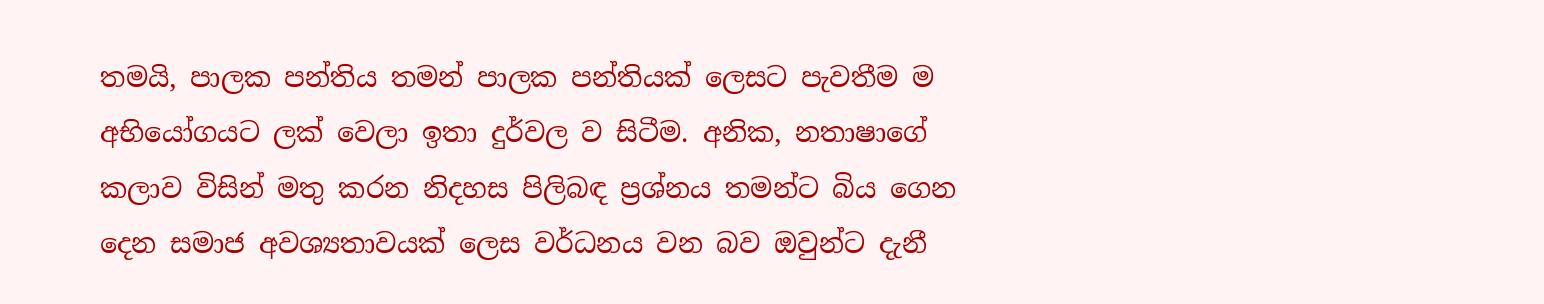තමයි, පාලක පන්තිය තමන් පාලක පන්තියක් ලෙසට පැවතීම ම අභියෝගයට ලක් වෙලා ඉතා දුර්වල ව සිටීම. අනික, නතාෂාගේ කලාව විසින් මතු කරන නිදහස පිලිබඳ ප්‍රශ්නය තමන්ට බිය ගෙන දෙන සමාජ අවශ්‍යතාවයක් ලෙස වර්ධනය වන බව ඔවුන්ට දැනී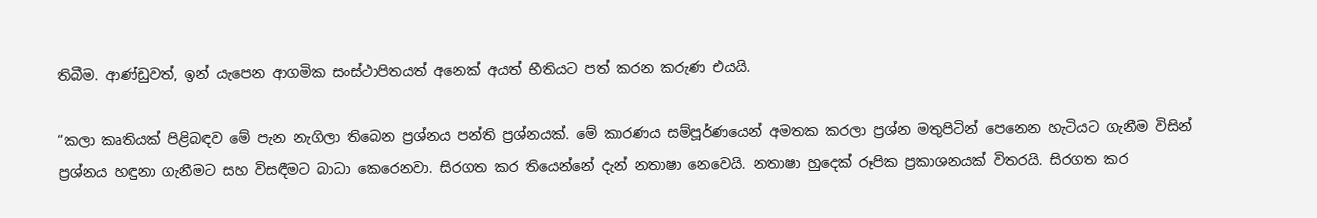තිබීම. ආණ්ඩුවත්, ඉන් යැපෙන ආගමික සංස්ථාපිතයත් අනෙක් අයත් භීතියට පත් කරන කරුණ එයයි.

“කලා කෘතියක් පිළිබඳව මේ පැන නැගිලා තිබෙන ප්‍රශ්නය පන්ති ප්‍රශ්නයක්. මේ කාරණය සම්පූර්ණයෙන් අමතක කරලා ප්‍රශ්න මතුපිටින් පෙනෙන හැටියට ගැනීම විසින් ප්‍රශ්නය හඳුනා ගැනීමට සහ විසඳීමට බාධා කෙරෙනවා. සිරගත කර තියෙන්නේ දැන් නතාෂා නෙවෙයි. නතාෂා හුදෙක් රූපික ප්‍රකාශනයක් විතරයි. සිරගත කර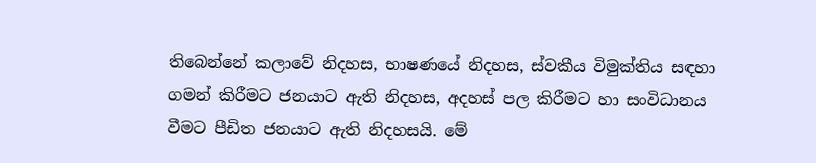තිබෙන්නේ කලාවේ නිදහස, භාෂණයේ නිදහස, ස්වකීය විමුක්තිය සඳහා ගමන් කිරීමට ජනයාට ඇති නිදහස, අදහස් පල කිරීමට හා සංවිධානය වීමට පීඩිත ජනයාට ඇති නිදහසයි. මේ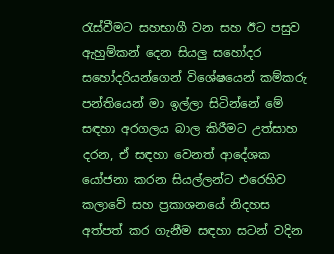රැස්වීමට සහභාගී වන සහ ඊට පසුව ඇහුම්කන් දෙන සියලු සහෝදර සහෝදරියන්ගෙන් විශේෂයෙන් කම්කරු පන්තියෙන් මා ඉල්ලා සිටින්නේ මේ සඳහා අරගලය බාල කිරීමට උත්සාහ දරන, ඒ සඳහා වෙනත් ආදේශක යෝජනා කරන සියල්ලන්ට එරෙහිව කලාවේ සහ ප්‍රකාශනයේ නිදහස අත්පත් කර ගැනීම සඳහා සටන් වදින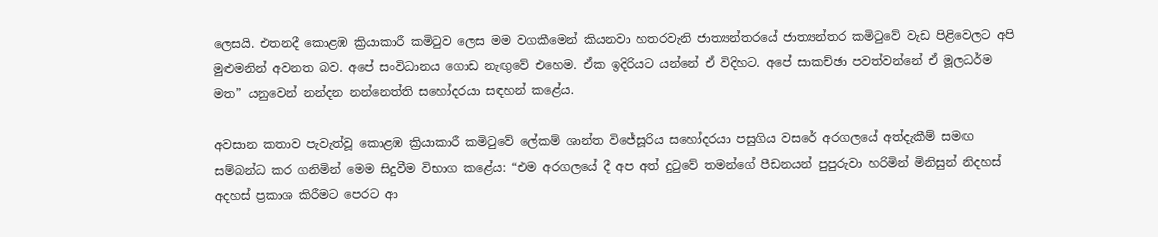ලෙසයි. එතනදී කොළඹ ක්‍රියාකාරී කමිටුව ලෙස මම වගකීමෙන් කියනවා හතරවැනි ජාත්‍යන්තරයේ ජාත්‍යන්තර කමිටුවේ වැඩ පිළිවෙලට අපි මුළුමනින් අවනත බව. අපේ සංවිධානය ගොඩ නැඟුවේ එහෙම. ඒක ඉදිරියට යන්නේ ඒ විදිහට. අපේ සාකච්ඡා පවත්වන්නේ ඒ මූලධර්ම මත” යනුවෙන් නන්දන නන්නෙත්ති සහෝදරයා සඳහන් කළේය.

අවසාන කතාව පැවැත්වූ කොළඹ ක්‍රියාකාරී කමිටුවේ ලේකම් ශාන්ත විජේසූරිය සහෝදරයා පසුගිය වසරේ අරගලයේ අත්දැකීම් සමඟ සම්බන්ධ කර ගනිමින් මෙම සිදුවීම විභාග කළේය: “එම අරගලයේ දී අප අත් දුටුවේ තමන්ගේ පීඩනයන් පුපුරුවා හරිමින් මිනිසුන් නිදහස් අදහස් ප්‍රකාශ කිරීමට පෙරට ආ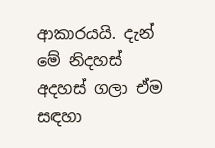ආකාරයයි. දැන් මේ නිදහස් අදහස් ගලා ඒම සඳහා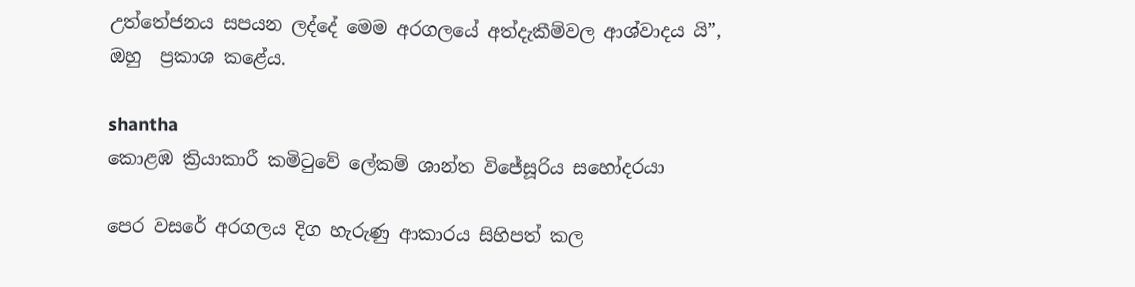උත්තේජනය සපයන ලද්දේ මෙම අරගලයේ අත්දැකීම්වල ආශ්වාදය යි”, ඔහු  ප්‍රකාශ කළේය.

shantha
කොළඹ ක්‍රියාකාරී කමිටුවේ ලේකම් ශාන්ත විජේසූරිය සහෝදරයා

පෙර වසරේ අරගලය දිග හැරුණු ආකාරය සිහිපත් කල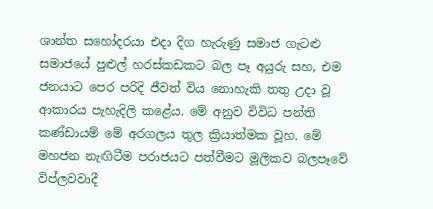ශාන්ත සහෝදරයා එදා දිග හැරුණු සමාජ ගැටළු සමාජයේ පුළුල් හරස්කඩකට බල පෑ අයුරු සහ, එම ජනයාට පෙර පරිදි ජීවත් විය නොහැකි තතු උදා වූ ආකාරය පැහැදිලි කළේය. මේ අනුව විවිධ පන්ති කණ්ඩායම් මේ අරගලය තුල ක්‍රියාත්මක වූහ. මේ මහජන නැඟිටීම පරාජයට පත්වීමට මූලිකව බලපෑවේ විප්ලවවාදී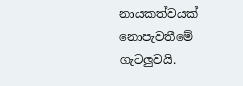නායකත්වයක් නොපැවතීමේ ගැටලුවයි.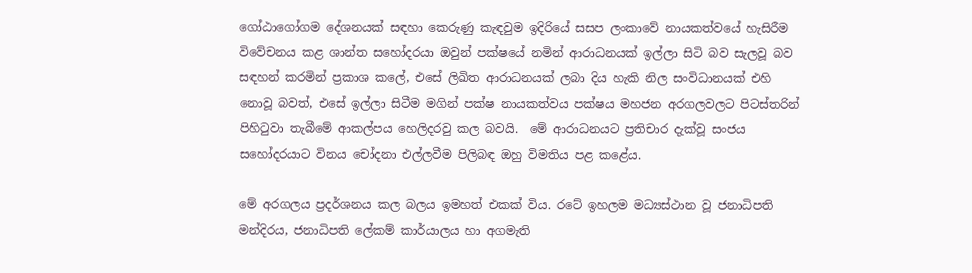ගෝඨාගෝගම දේශනයක් සඳහා කෙරුණු කැඳවුම ඉදිරියේ සසප ලංකාවේ නායකත්වයේ හැසිරීම විවේචනය කළ ශාන්ත සහෝදරයා ඔවුන් පක්ෂයේ නමින් ආරාධනයක් ඉල්ලා සිටි බව සැලවූ බව සඳහන් කරමින් ප්‍රකාශ කලේ, එසේ ලිඛිත ආරාධනයක් ලබා දිය හැකි නිල සංවිධානයක් එහි නොවූ බවත්, එසේ ඉල්ලා සිටීම මගින් පක්ෂ නායකත්වය පක්ෂය මහජන අරගලවලට පිටස්තරින් පිහිටුවා තැබීමේ ආකල්පය හෙලිදරවු කල බවයි.  මේ ආරාධනයට ප්‍රතිචාර දැක්වූ සංජය සහෝදරයාට විනය චෝදනා එල්ලවීම පිලිබඳ ඔහු විමතිය පළ කළේය.

මේ අරගලය ප්‍රදර්ශනය කල බලය ඉමහත් එකක් විය. රටේ ඉහලම මධ්‍යස්ථාන වූ ජනාධිපති මන්දිරය, ජනාධිපති ලේකම් කාර්යාලය හා අගමැති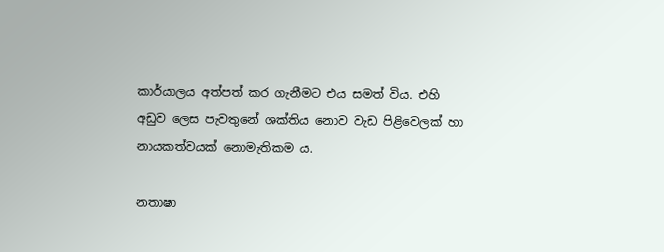කාර්යාලය අත්පත් කර ගැනීමට එය සමත් විය. එහි අඩුව ලෙස පැවතුනේ ශක්තිය නොව වැඩ පිළිවෙලක් හා නායකත්වයක් නොමැතිකම ය.

නතාෂා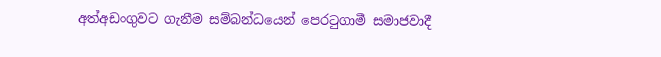අත්අඩංගුවට ගැනීම සම්බන්ධයෙන් පෙරටුගාමී සමාජවාදී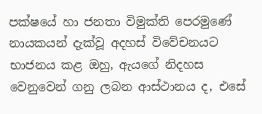පක්ෂයේ හා ජනතා විමුක්ති පෙරමුණේ නායකයන් දැක්වූ අදහස් විවේචනයට භාජනය කළ ඔහු, ඇයගේ නිදහස වෙනුවෙන් ගනු ලබන ආස්ථානය ද, එසේ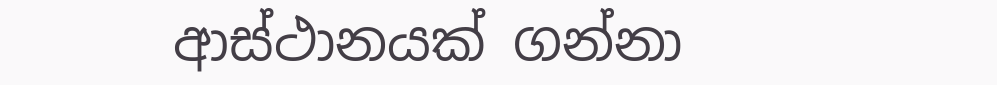ආස්ථානයක් ගන්නා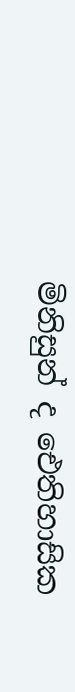මිනිසුන් ද ඓතිහාසික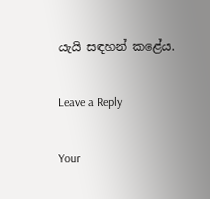යැයි සඳහන් කළේය.

Leave a Reply

Your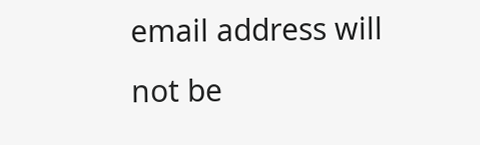email address will not be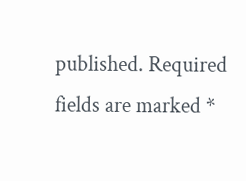published. Required fields are marked *